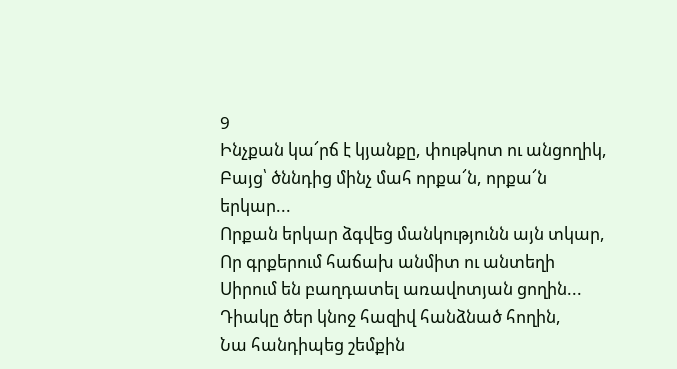9
Ինչքան կա՜րճ է կյանքը, փութկոտ ու անցողիկ,
Բայց՝ ծննդից մինչ մահ որքա՜ն, որքա՜ն երկար...
Որքան երկար ձգվեց մանկությունն այն տկար,
Որ գրքերում հաճախ անմիտ ու անտեղի
Սիրում են բաղդատել առավոտյան ցողին...
Դիակը ծեր կնոջ հազիվ հանձնած հողին,
Նա հանդիպեց շեմքին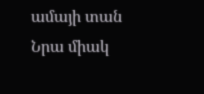ամայի տան
Նրա միակ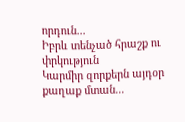որդուն...
Իբրև տենչած հրաշք ու փրկություն
Կարմիր զորքերն այդօր քաղաք մտան...